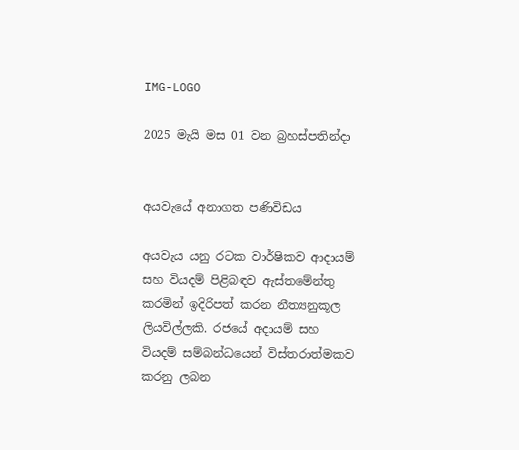IMG-LOGO

2025 මැයි මස 01 වන බ්‍රහස්පතින්දා


අයවැයේ අනාගත පණිවිඩය

අයවැය යනු රටක වාර්ෂිකව ආදායම් සහ වියදම් පිළිබඳව ඇස්තමේන්තු කරමින් ඉදිරිපත් කරන නීත්‍යනුකූල ලියවිල්ලකි. රජයේ අදායම් සහ වියදම් සම්බන්ධයෙන් විස්තරාත්මකව කරනු ලබන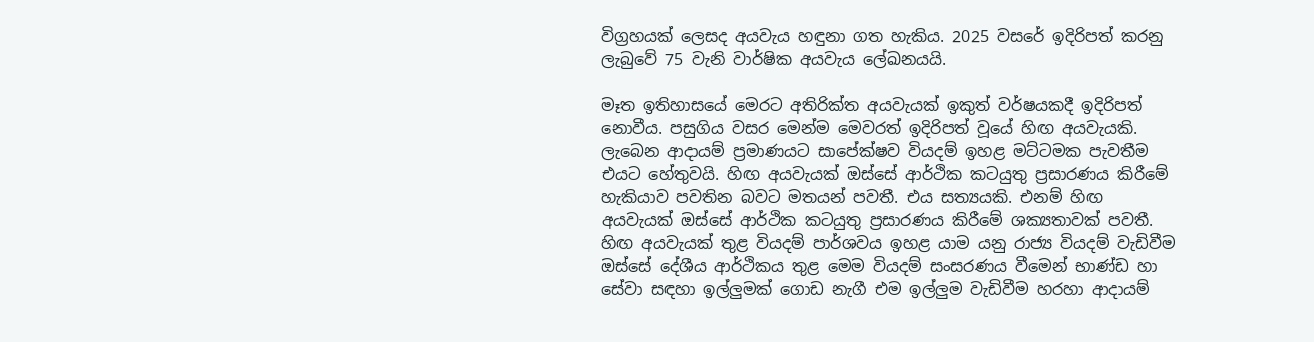විග්‍රහයක් ලෙසද අයවැය හඳුනා ගත හැකිය. 2025 වසරේ ඉදිරිපත් කරනු ලැබුවේ 75 වැනි වාර්ෂික අයවැය ලේඛනයයි.

මෑත ඉතිහාසයේ මෙරට අතිරික්ත අයවැයක් ඉකුත් වර්ෂයකදී ඉදිරිපත් නොවීය. පසුගිය වසර මෙන්ම මෙවරත් ඉදිරිපත් වූයේ හිඟ අයවැයකි. ලැබෙන ආදායම් ප්‍රමාණයට සාපේක්ෂව වියදම් ඉහළ මට්ටමක පැවතීම එයට හේතුවයි. හිඟ අයවැයක් ඔස්සේ ආර්ථික කටයුතු ප්‍රසාරණය කිරීමේ හැකියාව පවතින බවට මතයන් පවතී. එය සත්‍යයකි. එනම් හිඟ අයවැයක් ඔස්සේ ආර්ථික කටයුතු ප්‍රසාරණය කිරීමේ ශක්‍යතාවක් පවතී. හිඟ අයවැයක් තුළ වියදම් පාර්ශවය ඉහළ යාම යනු රාජ්‍ය වියදම් වැඩිවීම ඔස්සේ දේශීය ආර්ථිකය තුළ මෙම වියදම් සංසරණය වීමෙන් භාණ්ඩ හා සේවා සඳහා ඉල්ලු‍මක් ගොඩ නැගී එම ඉල්ලු‍ම වැඩිවීම හරහා ආදායම්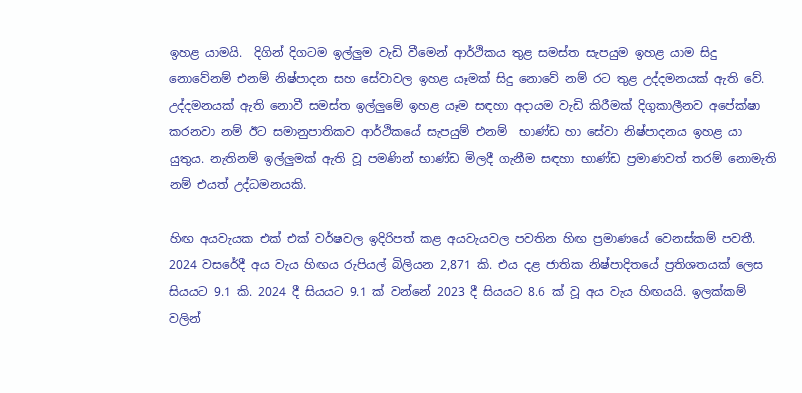ඉහළ යාමයි.  දිගින් දිගටම ඉල්ලු‍ම වැඩි වීමෙන් ආර්ථිකය තුළ සමස්ත සැපයුම ඉහළ යාම සිදු නොවේනම් එනම් නිෂ්පාදන සහ සේවාවල ඉහළ යෑමක් සිදු නොවේ නම් රට තුළ උද්දමනයක් ඇති වේ. උද්දමනයක් ඇති නොවී සමස්ත ඉල්ලු‍මේ ඉහළ යෑම සඳහා අදායම වැඩි කිරීමක් දිගුකාලීනව අපේක්ෂා කරනවා නම් ඊට සමානුපාතිකව ආර්ථිකයේ සැපයුම් එනම්  භාණ්ඩ හා සේවා නිෂ්පාදනය ඉහළ යා යුතුය. නැතිනම් ඉල්ලු‍මක් ඇති වූ පමණින් භාණ්ඩ මිලදී ගැනීම සඳහා භාණ්ඩ ප්‍රමාණවත් තරම් නොමැති නම් එයත් උද්ධමනයකි.

හිඟ අයවැයක එක් එක් වර්ෂවල ඉදිරිපත් කළ අයවැයවල පවතින හිඟ ප්‍රමාණයේ වෙනස්කම් පවතී. 2024 වසරේදී අය වැය හිඟය රුපියල් බිලියන 2,871 කි. එය දළ ජාතික නිෂ්පාදිතයේ ප්‍රතිශතයක් ලෙස සියයට 9.1 කි. 2024 දී සියයට 9.1 ක් වන්නේ 2023 දී සියයට 8.6 ක් වූ අය වැය හිඟයයි. ඉලක්කම් වලින්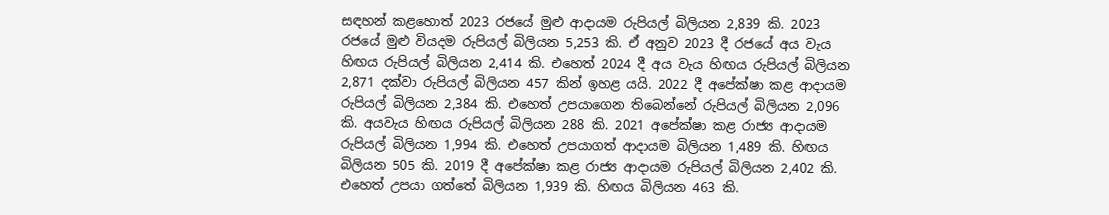සඳහන් කළහොත් 2023 රජයේ මුළු ආදායම රුපියල් බිලියන 2,839 කි. 2023 රජයේ මුළු වියදම රුපියල් බිලියන 5,253 කි. ඒ අනුව 2023 දී රජයේ අය වැය හිඟය රුපියල් බිලියන 2,414 කි. එහෙත් 2024 දී අය වැය හිඟය රුපියල් බිලියන 2,871 දක්වා රුපියල් බිලියන 457 කින් ඉහළ යයි. 2022 දී අපේක්ෂා කළ ආදායම රුපියල් බිලියන 2,384 කි. එහෙත් උපයාගෙන තිබෙන්නේ රුපියල් බිලියන 2,096 කි. අයවැය හිඟය රුපියල් බිලියන 288 කි. 2021 අපේක්ෂා කළ රාජ්‍ය ආදායම රුපියල් බිලියන 1,994 කි. එහෙත් උපයාගත් ආදායම බිලියන 1,489 කි. හිඟය බිලියන 505 කි. 2019 දී අපේක්ෂා කළ රාජ්‍ය ආදායම රුපියල් බිලියන 2,402 කි. එහෙත් උපයා ගත්තේ බිලියන 1,939 කි. හිඟය බිලියන 463 කි.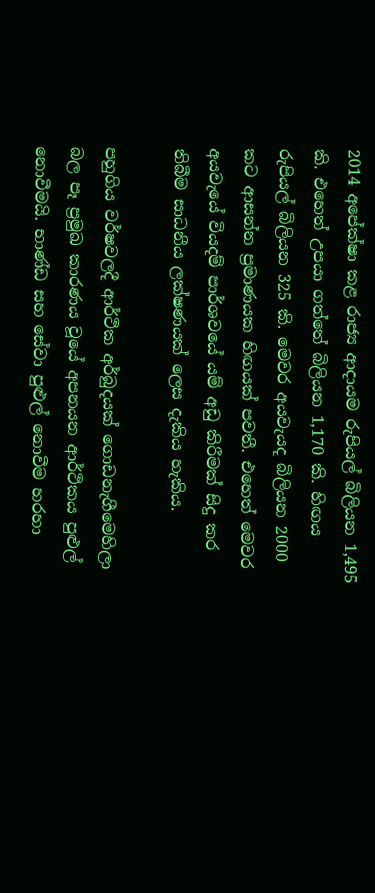2014 අපේක්ෂා කළ රාජ්‍ය ආදායම රුපියල් බිලියන 1,495 කි. එහෙත් උපයා ගත්තේ බිලියන 1,170 කි. හිඟය රුපියල් බිලියන 325 කි. මෙවර අයවැයද බිලියන 2000 කට ආසන්න ප්‍රමාණයක හිඟයක් පවතී. එහෙත් මෙවර අයවැයේ වියදම් පාර්ශවයේ යම් අඩු කිරීමක් සිදු කර තිබීම සාධනීය ලක්ෂණයක් ලෙස දැකිය හැකිය.

පහුගිය වර්ෂවලදී ආර්ථික අර්බුදයක් ගොඩනැගීමෙහිලා බල පෑ ප්‍රමුඛ කාරණය වූයේ අපනයන ආර්ථිකය පුළුල් නොවීමයි. භාණ්ඩ සහ සේවා පුළුල් නොවීම හරහා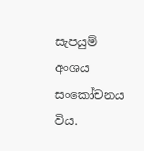සැපයුම් අංශය සංකෝචනය විය.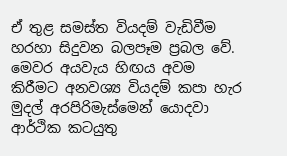ඒ තුළ සමස්ත වියදම් වැඩිවීම හරහා සිදුවන බලපෑම ප්‍රබල වේ. මෙවර අයවැය හිඟය අවම කිරීමට අනවශ්‍ය වියදම් කපා හැර මුදල් අරපිරිමැස්මෙන් යොදවා ආර්ථික කටයුතු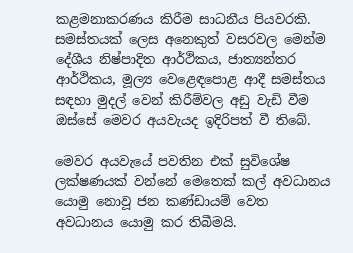කළමනාකරණය කිරීම සාධනීය පියවරකි. සමස්තයක් ලෙස අනෙකුත් වසරවල මෙන්ම දේශීය නිෂ්පාදිත ආර්ථිකය, ජාත්‍යන්තර ආර්ථිකය, මූල්‍ය වෙළෙඳපොළ ආදී සමස්තය සඳහා මුදල් වෙන් කිරීම්වල අඩු වැඩි වීම ඔස්සේ මෙවර අයවැයද ඉදිරිපත් වී තිබේ.

මෙවර අයවැයේ පවතින එක් සුවිශේෂ ලක්ෂණයක් වන්නේ මෙතෙක් කල් අවධානය යොමු නොවූ ජන කණ්ඩායම් වෙත අවධානය යොමු කර තිබීමයි.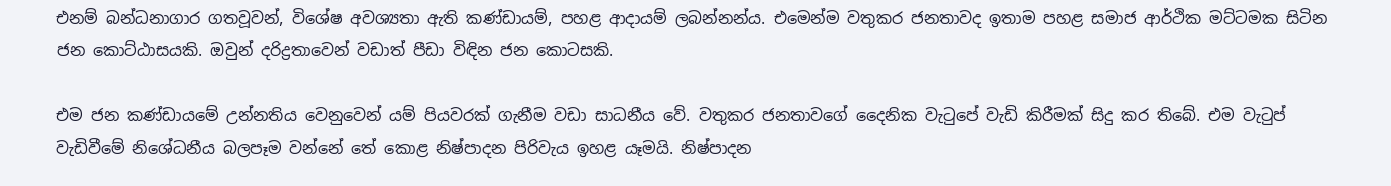එනම් බන්ධනාගාර ගතවූවන්, විශේෂ අවශ්‍යතා ඇති කණ්ඩායම්, පහළ ආදායම් ලබන්නන්ය. එමෙන්ම වතුකර ජනතාවද ඉතාම පහළ සමාජ ආර්ථික මට්ටමක සිටින ජන කොට්ඨාසයකි. ඔවුන් දරිද්‍රතාවෙන් වඩාත් පීඩා විඳින ජන කොටසකි.

එම ජන කණ්ඩායමේ උන්නතිය වෙනුවෙන් යම් පියවරක් ගැනීම වඩා සාධනීය වේ. වතුකර ජනතාවගේ දෛනික වැටුපේ වැඩි කිරීමක් සිදු කර තිබේ. එම වැටුප් වැඩිවීමේ නිශේධනීය බලපෑම වන්නේ තේ කොළ නිෂ්පාදන පිරිවැය ඉහළ යෑමයි. නිෂ්පාදන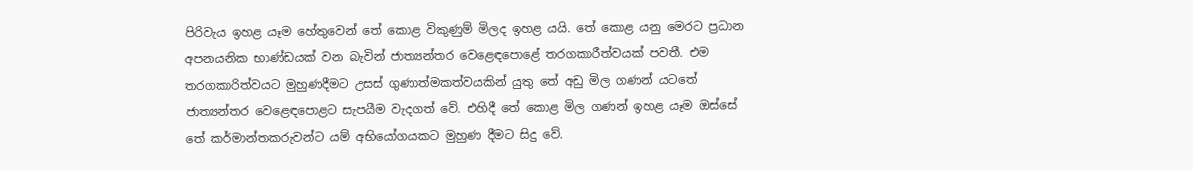පිරිවැය ඉහළ යෑම හේතුවෙන් තේ කොළ විකුණුම් මිලද ඉහළ යයි. තේ කොළ යනු මෙරට ප්‍රධාන අපනයනික භාණ්ඩයක් වන බැවින් ජාත්‍යන්තර වෙළෙඳපොළේ තරගකාරීත්වයක් පවතී. එම තරගකාරිත්වයට මුහුණදීමට උසස් ගුණාත්මකත්වයකින් යුතු තේ අඩු මිල ගණන් යටතේ ජාත්‍යන්තර වෙළෙඳපොළට සැපයීම වැදගත් වේ. එහිදී තේ කොළ මිල ගණන් ඉහළ යෑම ඔස්සේ තේ කර්මාන්තකරුවන්ට යම් අභියෝගයකට මුහුණ දීමට සිදු වේ.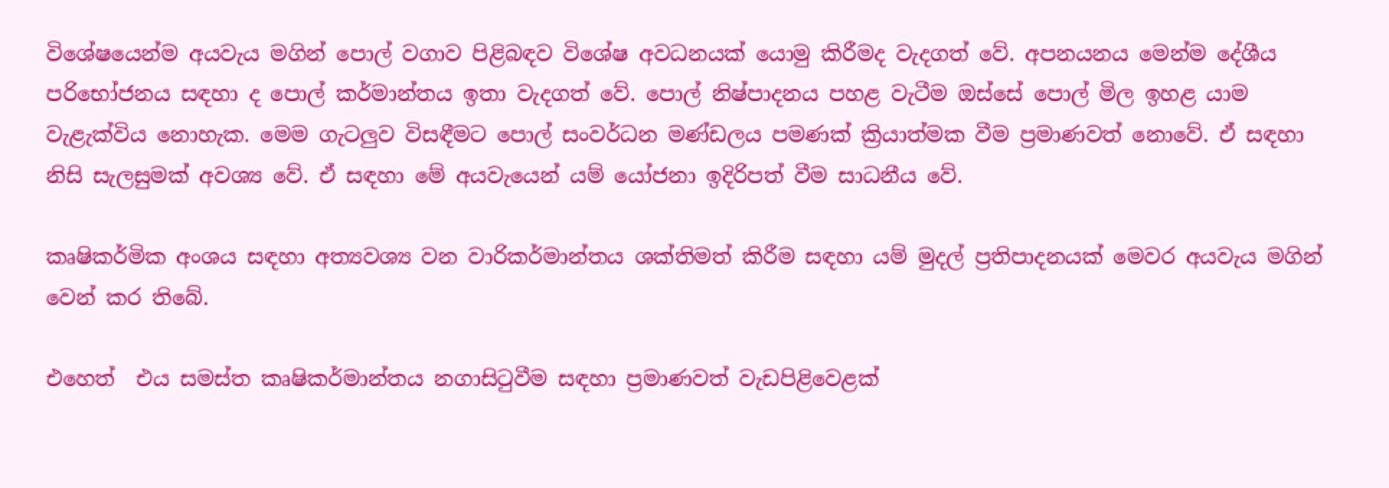විශේෂයෙන්ම අයවැය මගින් පොල් වගාව පිළිබඳව විශේෂ අවධනයක් යොමු කිරීමද වැදගත් වේ. අපනයනය මෙන්ම දේශීය පරිභෝජනය සඳහා ද පොල් කර්මාන්තය ඉතා වැදගත් වේ. පොල් නිෂ්පාදනය පහළ වැටීම ඔස්සේ පොල් මිල ඉහළ යාම වැළැක්විය නොහැක. මෙම ගැටලු‍ව විසඳීමට පොල් සංවර්ධන මණ්ඩලය පමණක් ක්‍රියාත්මක වීම ප්‍රමාණවත් නොවේ. ඒ සඳහා නිසි සැලසුමක් අවශ්‍ය වේ. ඒ සඳහා මේ අයවැයෙන් යම් යෝජනා ඉදිරිපත් වීම සාධනීය වේ.

කෘෂිකර්මික අංශය සඳහා අත්‍යවශ්‍ය වන වාරිකර්මාන්තය ශක්තිමත් කිරීම සඳහා යම් මුදල් ප්‍රතිපාදනයක් මෙවර අයවැය මගින් වෙන් කර තිබේ.

එහෙත්  එය සමස්ත කෘෂිකර්මාන්තය නගාසිටුවීම සඳහා ප්‍රමාණවත් වැඩපිළිවෙළක්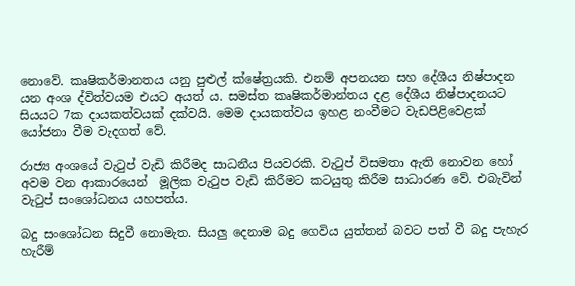නොවේ. කෘෂිකර්මානතය යනු පුළුල් ක්ෂේත්‍රයකි. එනම් අපනයන සහ දේශීය නිෂ්පාදන යන අංශ ද්විත්වයම එයට අයත් ය. සමස්ත කෘෂිකර්මාන්තය දළ දේශීය නිෂ්පාදනයට සියයට 7ක දායකත්වයක් දක්වයි. මෙම දායකත්වය ඉහළ නංවීමට වැඩපිළිවෙළක් යෝජනා වීම වැදගත් වේ.

රාජ්‍ය අංශයේ වැටුප් වැඩි කිරීමද සාධනීය පියවරකි. වැටුප් විසමතා ඇති නොවන හෝ අවම වන ආකාරයෙන්  මූලික වැටුප වැඩි කිරීමට කටයුතු කිරීම සාධාරණ වේ. එබැවින් වැටුප් සංශෝධනය යහපත්ය.

බදු සංශෝධන සිදුවී නොමැත. සියලු‍ දෙනාම බදු ගෙවිය යුත්තන් බවට පත් වී බදු පැහැර හැරීම්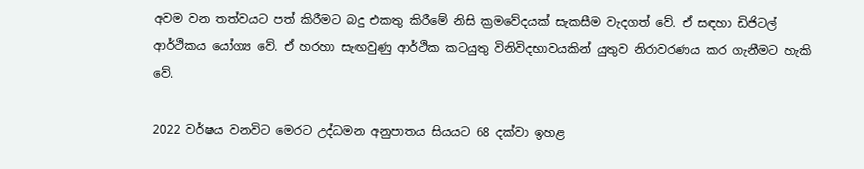අවම වන තත්වයට පත් කිරීමට බදු එකතු කිරීමේ නිසි ක්‍රමවේදයක් සැකසීම වැදගත් වේ. ඒ සඳහා ඩිජිටල් ආර්ථිකය යෝග්‍ය වේ. ඒ හරහා සැඟවුණු ආර්ථික කටයුතු විනිවිදභාවයකින් යුතුව නිරාවරණය කර ගැනීමට හැකි වේ.

2022 වර්ෂය වනවිට මෙරට උද්ධමන අනුපාතය සියයට 68 දක්වා ඉහළ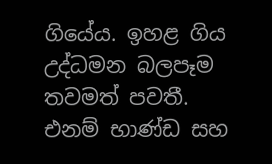ගියේය. ඉහළ ගිය උද්ධමන බලපෑම තවමත් පවතී. එනම් භාණ්ඩ සහ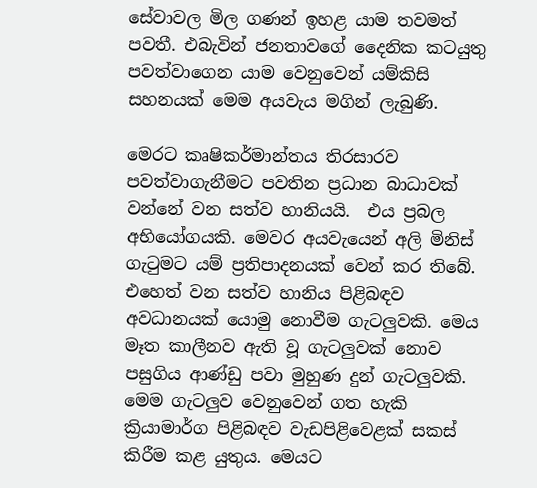සේවාවල මිල ගණන් ඉහළ යාම තවමත් පවතී. එබැවින් ජනතාවගේ දෛනික කටයුතු පවත්වාගෙන යාම වෙනුවෙන් යම්කිසි සහනයක් මෙම අයවැය මගින් ලැබුණි.

මෙරට කෘෂිකර්මාන්තය තිරසාරව පවත්වාගැනීමට පවතින ප්‍රධාන බාධාවක් වන්නේ වන සත්ව හානියයි.  එය ප්‍රබල අභියෝගයකි. මෙවර අයවැයෙන් අලි මිනිස් ගැටුමට යම් ප්‍රතිපාදනයක් වෙන් කර තිබේ. එහෙත් වන සත්ව හානිය පිළිබඳව අවධානයක් යොමු නොවීම ගැටලු‍වකි. මෙය මෑත කාලීනව ඇති වූ ගැටලු‍වක් නොව පසුගිය ආණ්ඩු පවා මුහුණ දුන් ගැටලු‍වකි. මෙම ගැටලු‍ව වෙනුවෙන් ගත හැකි ක්‍රියාමාර්ග පිළිබඳව වැඩපිළිවෙළක් සකස් කිරීම කළ යුතුය. මෙයට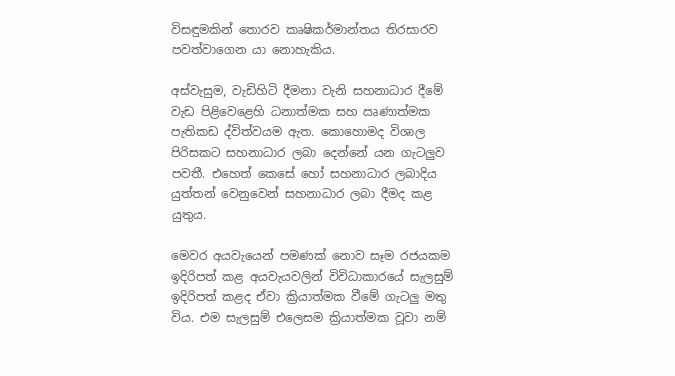විසඳුමකින් තොරව කෘෂිකර්මාන්තය තිරසාරව පවත්වාගෙන යා නොහැකිය.

අස්වැසුම, වැඩිහිටි දීමනා වැනි සහනාධාර දීමේ වැඩ පිළිවෙළෙහි ධනාත්මක සහ ඍණාත්මක පැතිකඩ ද්විත්වයම ඇත. කොහොමද විශාල පිරිසකට සහනාධාර ලබා දෙන්නේ යන ගැටලු‍ව පවතී. එහෙත් කෙසේ හෝ සහනාධාර ලබාදිය යුත්තන් වෙනුවෙන් සහනාධාර ලබා දීමද කළ යුතුය.

මෙවර අයවැයෙන් පමණක් නොව සෑම රජයකම ඉදිරිපත් කළ අයවැයවලින් විවිධාකාරයේ සැලසුම් ඉදිරිපත් කළද ඒවා ක්‍රියාත්මක වීමේ ගැටලු‍ මතු විය. එම සැලසුම් එලෙසම ක්‍රියාත්මක වූවා නම්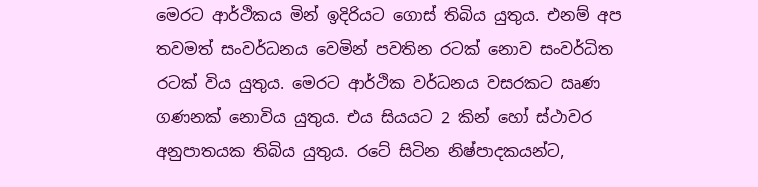මෙරට ආර්ථිකය මින් ඉදිරියට ගොස් තිබිය යුතුය. එනම් අප තවමත් සංවර්ධනය වෙමින් පවතින රටක් නොව සංවර්ධිත රටක් විය යුතුය. මෙරට ආර්ථික වර්ධනය වසරකට ඍණ ගණනක් නොවිය යුතුය. එය සියයට 2 කින් හෝ ස්ථාවර අනුපාතයක තිබිය යුතුය. රටේ සිටින නිෂ්පාදකයන්ට,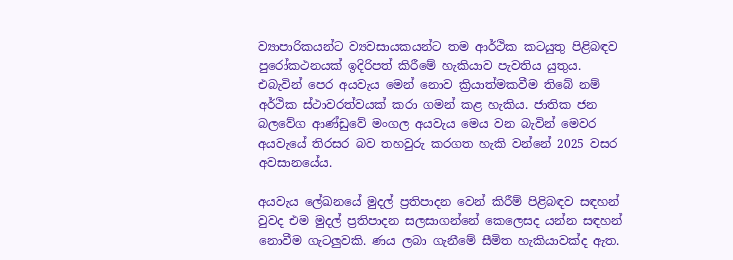ව්‍යාපාරිකයන්ට ව්‍යවසායකයන්ට තම ආර්ථික කටයුතු පිළිබඳව පුරෝකථනයක් ඉදිරිපත් කිරීමේ හැකියාව පැවතිය යුතුය. එබැවින් පෙර අයවැය මෙන් නොව ක්‍රියාත්මකවීම තිබේ නම් අර්ථික ස්ථාවරත්වයක් කරා ගමන් කළ හැකිය. ජාතික ජන බලවේග ආණ්ඩුවේ මංගල අයවැය මෙය වන බැවින් මෙවර අයවැයේ තිරසර බව තහවුරු කරගත හැකි වන්නේ 2025 වසර අවසානයේය.

අයවැය ලේඛනයේ මුදල් ප්‍රතිපාදන වෙන් කිරීම් පිළිබඳව සඳහන් වුවද එම මුදල් ප්‍රතිපාදන සලසාගන්නේ කෙලෙසද යන්න සඳහන් නොවීම ගැටලු‍වකි. ණය ලබා ගැනීමේ සීමිත හැකියාවක්ද ඇත.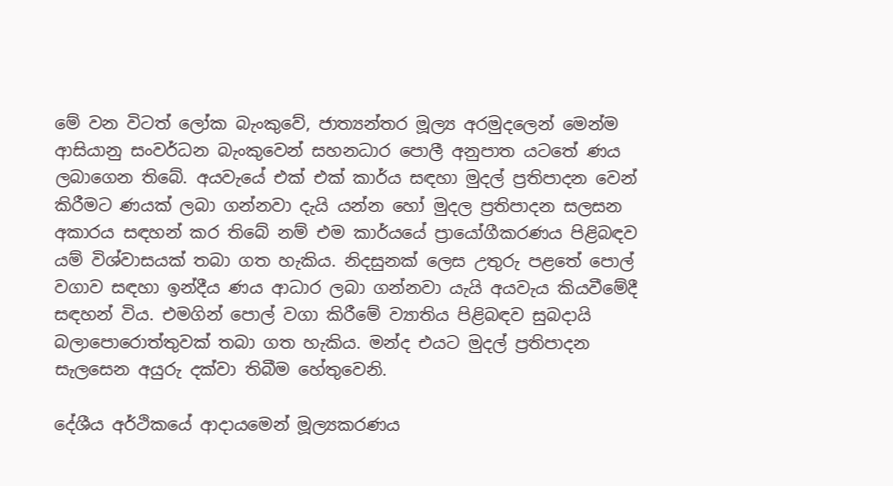මේ වන විටත් ලෝක බැංකුවේ, ජාත්‍යන්තර මූල්‍ය අරමුදලෙන් මෙන්ම ආසියානු සංවර්ධන බැංකුවෙන් සහනධාර පොලී අනුපාත යටතේ ණය ලබාගෙන තිබේ. අයවැයේ එක් එක් කාර්ය සඳහා මුදල් ප්‍රතිපාදන වෙන් කිරීමට ණයක් ලබා ගන්නවා දැයි යන්න හෝ මුදල ප්‍රතිපාදන සලසන අකාරය සඳහන් කර තිබේ නම් එම කාර්යයේ ප්‍රායෝගීකරණය පිළිබඳව යම් විශ්වාසයක් තබා ගත හැකිය. නිදසුනක් ලෙස උතුරු පළතේ පොල් වගාව සඳහා ඉන්දීය ණය ආධාර ලබා ගන්නවා යැයි අයවැය කියවීමේදී සඳහන් විය. එමගින් පොල් වගා කිරීමේ ව්‍යාතිය පිළිබඳව සුබදායි බලාපොරොත්තුවක් තබා ගත හැකිය. මන්ද එයට මුදල් ප්‍රතිපාදන සැලසෙන අයුරු දක්වා තිබීම හේතුවෙනි.

දේශීය අර්ථිකයේ ආදායමෙන් මූල්‍යකරණය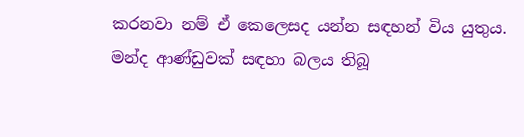කරනවා නම් ඒ කෙලෙසද යන්න සඳහන් විය යුතුය. මන්ද ආණ්ඩුවක් සඳහා බලය තිබූ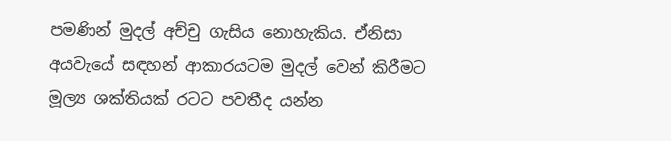පමණින් මුදල් අච්චු ගැසිය නොහැකිය. ඒනිසා අයවැයේ සඳහන් ආකාරයටම මුදල් වෙන් කිරීමට මූල්‍ය ශක්තියක් රටට පවතීද යන්න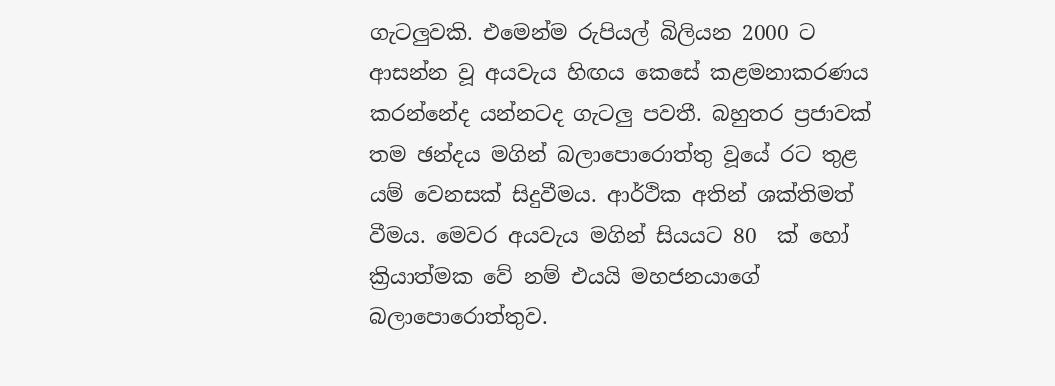ගැටලු‍වකි. එමෙන්ම රුපියල් බිලියන 2000 ට ආසන්න වූ අයවැය හිඟය කෙසේ කළමනාකරණය කරන්නේද යන්නටද ගැටලු‍ පවතී. බහුතර ප්‍රජාවක් තම ඡන්දය මගින් බලාපොරොත්තු වූයේ රට තුළ යම් වෙනසක් සිදුවීමය. ආර්ථික අතින් ශක්තිමත් වීමය. මෙවර අයවැය මගින් සියයට 80  ක් හෝ ක්‍රියාත්මක වේ නම් එයයි මහජනයාගේ බලාපොරොත්තුව.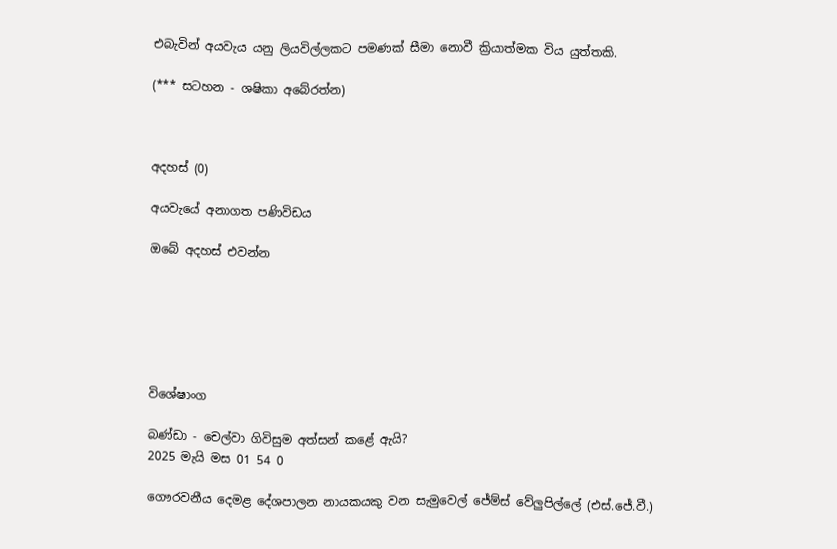එබැවින් අයවැය යනු ලියවිල්ලකට පමණක් සීමා නොවී ක්‍රියාත්මක විය යුත්තකි.

(*** සටහන - ශෂිකා අබේරත්න)



අදහස් (0)

අයවැයේ අනාගත පණිවිඩය

ඔබේ අදහස් එවන්න






විශේෂාංග

බණ්ඩා - චෙල්වා ගිවිසුම අත්සන් කළේ ඇයි?
2025 මැයි මස 01 54 0

ගෞරවනීය දෙමළ දේශපාලන නායකයකු වන සැමුවෙල් ජේම්ස් වේලුපිල්ලේ (එස්.ජේ.වී.)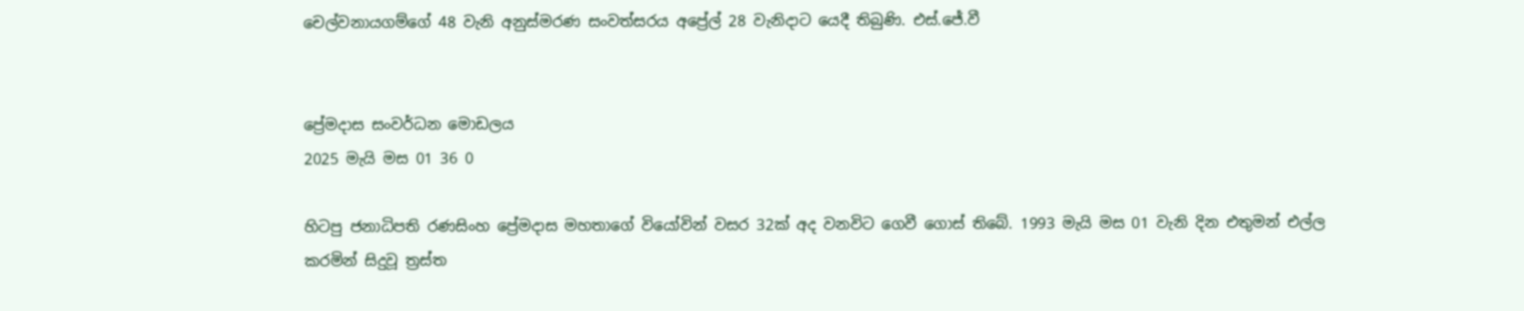චෙල්වනායගම්ගේ 48 වැනි අනුස්මරණ සංවත්සරය අප්‍රේල් 28 වැනිදාට යෙදී තිබුණි. එස්.ජේ.වී


ප්‍රේමදාස සංවර්ධන මොඩලය
2025 මැයි මස 01 36 0

හිටපු ජනාධිපති රණසිංහ ප්‍රේමදාස මහතාගේ වියෝවින් වසර 32ක් අද වනවිට ගෙවී ගොස් තිබේ. 1993 මැයි මස 01 වැනි දින එතුමන් එල්ල කරමින් සිදුවූ ත්‍රස්ත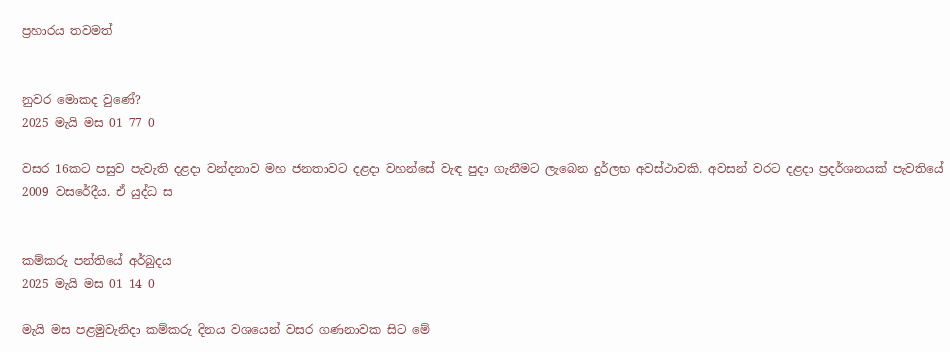ප්‍රහාරය තවමත්


නුවර මොකද වුණේ?
2025 මැයි මස 01 77 0

වසර 16කට පසුව පැවැති දළදා වන්දනාව මහ ජනතාවට දළදා වහන්සේ වැඳ පුදා ගැනීමට ලැබෙන දුර්ලභ අවස්ථාවකි. අවසන් වරට දළදා ප්‍රදර්ශනයක් පැවතියේ 2009 වසරේදීය. ඒ යුද්ධ ස


කම්කරු පන්තියේ අර්බුදය
2025 මැයි මස 01 14 0

මැයි මස පළමුවැනිදා කම්කරු දිනය වශයෙන් වසර ගණනාවක සිට මේ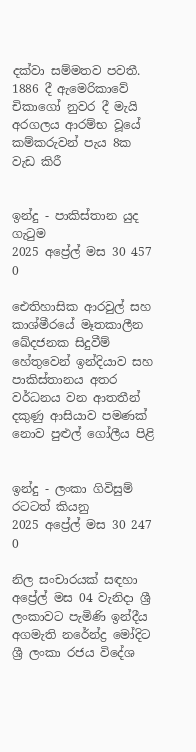දක්වා සම්මතව පවතී. 1886 දී ඇමෙරිකාවේ චිකාගෝ නුවර දී මැයි අරගලය ආරම්භ වූයේ කම්කරුවන් පැය 8ක වැඩ කිරී


ඉන්දු - පාකිස්තාන යුද ගැටුම
2025 අප්‍රේල් මස 30 457 0

ඓතිහාසික ආරවුල් සහ කාශ්මීරයේ මෑතකාලීන ඛේදජනක සිදුවීම් හේතුවෙන් ඉන්දියාව සහ පාකිස්තානය අතර වර්ධනය වන ආතතීන් දකුණු ආසියාව පමණක් නොව පුළුල් ගෝලීය පිළි


ඉන්දු - ලංකා ගිවිසුම් රටටත් කියනු
2025 අප්‍රේල් මස 30 247 0

නිල සංචාරයක් සඳහා අප්‍රේල් මස 04 වැනිදා ශ්‍රී ලංකාවට පැමිණි ඉන්දීය අගමැති නරේන්ද්‍ර මෝදිට ශ්‍රී ලංකා රජය විදේශ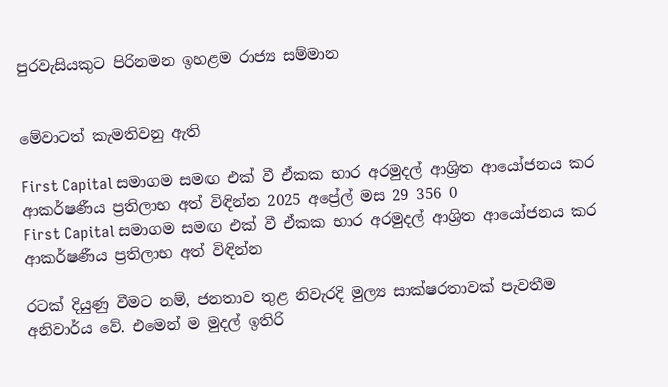පුරවැසියකුට පිරිනමන ඉහළම රාජ්‍ය සම්මාන


මේවාටත් කැමතිවනු ඇති

First Capital සමාගම සමඟ එක් වී ඒකක භාර අරමුදල් ආශ්‍රිත ආයෝජනය කර ආකර්ෂණීය ප්‍රතිලාභ අත් විඳින්න 2025 අප්‍රේල් මස 29 356 0
First Capital සමාගම සමඟ එක් වී ඒකක භාර අරමුදල් ආශ්‍රිත ආයෝජනය කර ආකර්ෂණීය ප්‍රතිලාභ අත් විඳින්න

රටක් දියුණු වීමට නම්, ජනතාව තුළ නිවැරදි මුල්‍ය සාක්ෂරතාවක් පැවතීම අනිවාර්ය වේ. එමෙන් ම මුදල් ඉතිරි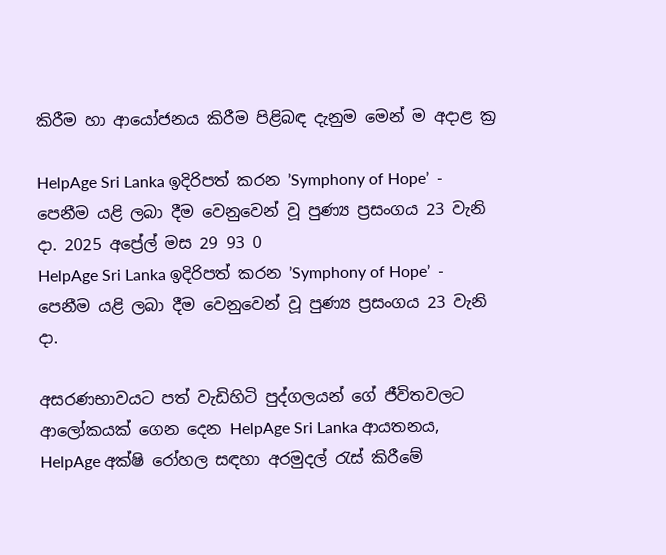කිරීම හා ආයෝජනය කිරීම පිළිබඳ දැනුම මෙන් ම අදාළ ක්‍ර

HelpAge Sri Lanka ඉදිරිපත් කරන ’Symphony of Hope’  - පෙනීම යළි ලබා දීම වෙනුවෙන් වූ පුණ්‍ය ප්‍රසංගය 23 වැනි දා. 2025 අප්‍රේල් මස 29 93 0
HelpAge Sri Lanka ඉදිරිපත් කරන ’Symphony of Hope’  - පෙනීම යළි ලබා දීම වෙනුවෙන් වූ පුණ්‍ය ප්‍රසංගය 23 වැනි දා.

අසරණභාවයට පත් වැඩිහිටි පුද්ගලයන් ගේ ජීවිතවලට ආලෝකයක් ගෙන දෙන HelpAge Sri Lanka ආයතනය, HelpAge අක්ෂි රෝහල සඳහා අරමුදල් රැස් කිරීමේ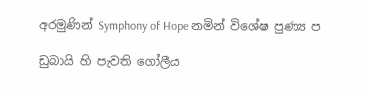අරමුණින් Symphony of Hope නමින් විශේෂ පුණ්‍ය ප

ඩුබායි හි පැවති ගෝලීය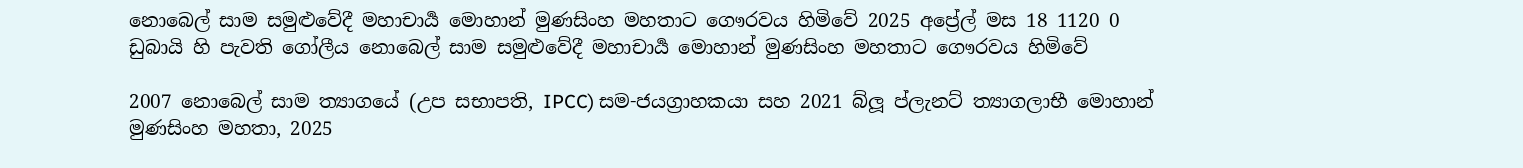නොබෙල් සාම සමුළුවේදී මහාචාර්‍ය මොහාන් මුණසිංහ මහතාට ගෞරවය හිමිවේ 2025 අප්‍රේල් මස 18 1120 0
ඩුබායි හි පැවති ගෝලීය නොබෙල් සාම සමුළුවේදී මහාචාර්‍ය මොහාන් මුණසිංහ මහතාට ගෞරවය හිමිවේ

2007 නොබෙල් සාම ත්‍යාගයේ (උප සභාපති, IPCC) සම-ජයග්‍රාහකයා සහ 2021 බ්ලූ ප්ලැනට් ත්‍යාගලාභී මොහාන් මුණසිංහ මහතා, 2025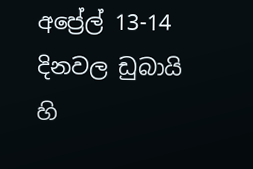අප්‍රේල් 13-14 දිනවල ඩුබායි හි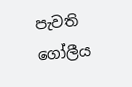පැවති ගෝලීය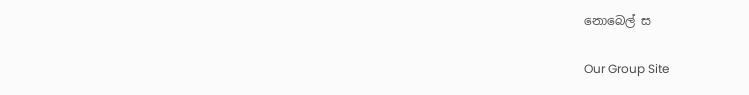නොබෙල් ස

Our Group Site